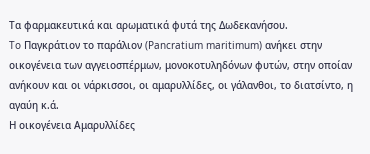Τα φαρμακευτικά και αρωματικά φυτά της Δωδεκανήσου.
To Παγκράτιον το παράλιον (Pancratium maritimum) ανήκει στην οικογένεια των αγγειοσπέρμων, μονοκοτυληδόνων φυτών, στην οποίαν ανήκουν και οι νάρκισσοι, οι αμαρυλλίδες, οι γάλανθοι, το διατσίντο, η αγαύη κ.ά.
Η οικογένεια Αμαρυλλίδες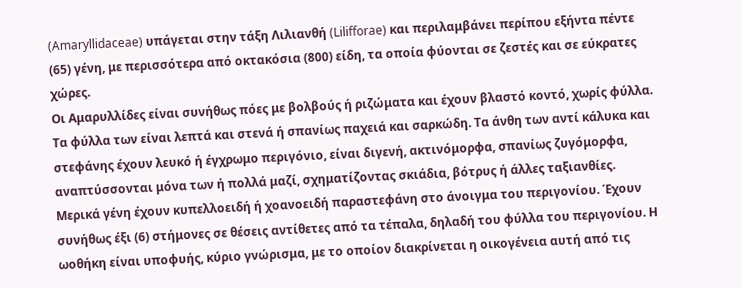(Amaryllidaceae) υπάγεται στην τάξη Λιλιανθή (Lilifforae) και περιλαμβάνει περίπου εξήντα πέντε (65) γένη, με περισσότερα από οκτακόσια (800) είδη, τα οποία φύονται σε ζεστές και σε εύκρατες χώρες.
Οι Αμαρυλλίδες είναι συνήθως πόες με βολβούς ή ριζώματα και έχουν βλαστό κοντό, χωρίς φύλλα. Τα φύλλα των είναι λεπτά και στενά ή σπανίως παχειά και σαρκώδη. Τα άνθη των αντί κάλυκα και στεφάνης έχουν λευκό ή έγχρωμο περιγόνιο, είναι διγενή, ακτινόμορφα, σπανίως ζυγόμορφα, αναπτύσσονται μόνα των ή πολλά μαζί, σχηματίζοντας σκιάδια, βότρυς ή άλλες ταξιανθίες.
Μερικά γένη έχουν κυπελλοειδή ή χοανοειδή παραστεφάνη στο άνοιγμα του περιγονίου. Έχουν συνήθως έξι (6) στήμονες σε θέσεις αντίθετες από τα τέπαλα, δηλαδή του φύλλα του περιγονίου. Η ωοθήκη είναι υποφυής, κύριο γνώρισμα, με το οποίον διακρίνεται η οικογένεια αυτή από τις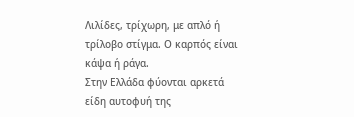Λιλίδες, τρίχωρη, με απλό ή τρίλοβο στίγμα. Ο καρπός είναι κάψα ή ράγα.
Στην Ελλάδα φύονται αρκετά είδη αυτοφυή της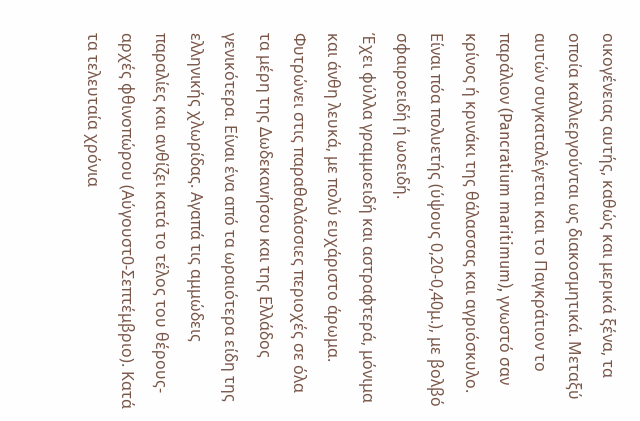οικογένειας αυτής, καθώς και μερικά ξένα, τα οποία καλλιεργούνται ως διακοσμητικά. Μεταξύ αυτών συγκαταλέγεται και το Παγκράτιον το παράλιον (Pancratium maritimum), γνωστό σαν κρίνος ή κρινάκι της θάλασσας και αγριόσκυλο. Είναι πόα πολυετής (ύψους 0,20-0,40μ.), με βολβό σφαιροειδή ή ωοειδή.
Έχει φύλλα γραμμοειδή και αστραφτερά, μόνιμα και άνθη λευκά, με πολύ ευχάριστο άρωμα.
Φυτρώνει στις παραθαλάσσιες περιοχές σε όλα τα μέρη της Δωδεκανήσου και της Ελλάδος γενικότερα. Είναι ένα από τα ωραιότερα είδη της ελληνικής χλωρίδας. Αγαπά τις αμμώδεις παραλίες και ανθίζει κατά το τέλος του θέρους-αρχές φθινοπώρου (Αύγουστ0-Σεπτέμβριο). Κατά τα τελευταία χρόνια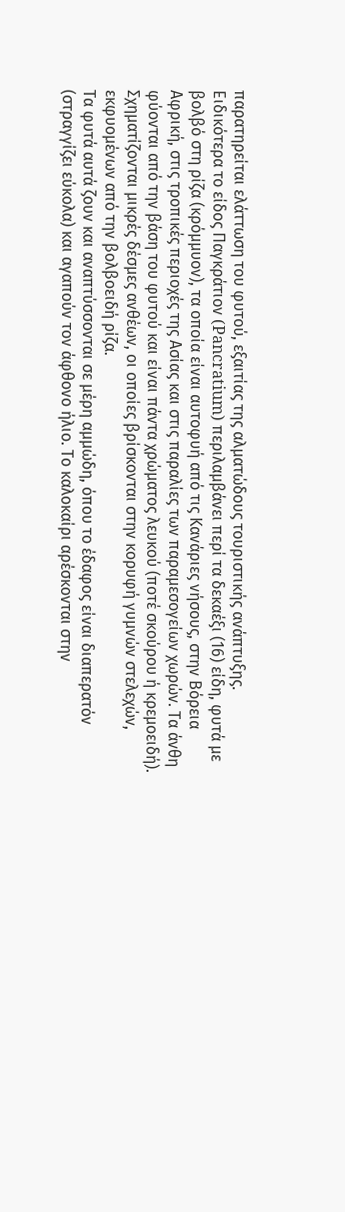παρατηρείται ελάττωση του φυτού, εξαιτίας της αλματώδους τουριστικής ανάπτυξης.
Ειδικότερα το είδος Παγκράτιον (Pancratium) περιλαμβάνει περί τα δεκαέξι (16) είδη, φυτά με βολβό στη ρίζα (κρόμμυον), τα οποία είναι αυτοφυή από τις Κανάριες νήσους, στην Βόρεια Αφρική, στις τροπικές περιοχές της Ασίας και στις παραλίες των παραμεσογείων χωρών. Τα άνθη φύονται από την βάση του φυτού και είναι πάντα χρώματος λευκού (ποτέ σκούρου ή κρεμοειδή). Σχηματίζονται μικρές δέσμες ανθέων, οι οποίες βρίσκονται στην κορυφή γυμνών στελεχών, εκφυομένων από την βολβοειδή ρίζα.
Τα φυτά αυτά ζουν και αναπτύσσονται σε μέρη αμμώδη, όπου το έδαφος είναι διαπερατόν (στραγγίζει εύκολα) και αγαπούν τον άφθονο ήλιο. Το καλοκαίρι αρέσκονται στην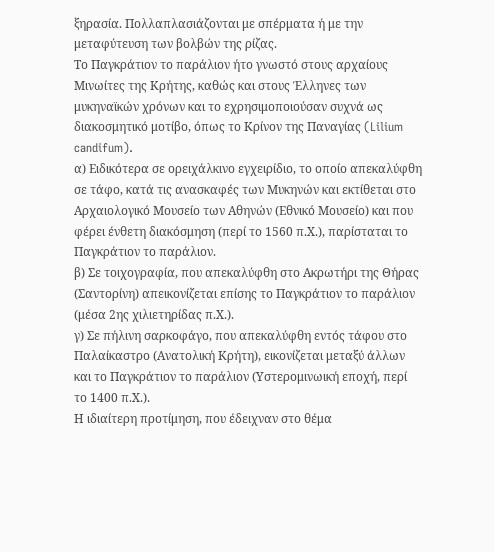ξηρασία. Πολλαπλασιάζονται με σπέρματα ή με την μεταφύτευση των βολβών της ρίζας.
Το Παγκράτιον το παράλιον ήτο γνωστό στους αρχαίους Μινωίτες της Κρήτης, καθώς και στους Έλληνες των μυκηναϊκών χρόνων και το εχρησιμοποιούσαν συχνά ως διακοσμητικό μοτίβο, όπως το Κρίνον της Παναγίας (Lilium candifum).
α) Ειδικότερα σε ορειχάλκινο εγχειρίδιο, το οποίο απεκαλύφθη σε τάφο, κατά τις ανασκαφές των Μυκηνών και εκτίθεται στο Αρχαιολογικό Μουσείο των Αθηνών (Εθνικό Μουσείο) και που φέρει ένθετη διακόσμηση (περί το 1560 π.Χ.), παρίσταται το Παγκράτιον το παράλιον.
β) Σε τοιχογραφία, που απεκαλύφθη στο Ακρωτήρι της Θήρας (Σαντορίνη) απεικονίζεται επίσης το Παγκράτιον το παράλιον (μέσα 2ης χιλιετηρίδας π.Χ.).
γ) Σε πήλινη σαρκοφάγο, που απεκαλύφθη εντός τάφου στο Παλαίκαστρο (Ανατολική Κρήτη), εικονίζεται μεταξύ άλλων και το Παγκράτιον το παράλιον (Υστερομινωική εποχή, περί το 1400 π.Χ.).
Η ιδιαίτερη προτίμηση, που έδειχναν στο θέμα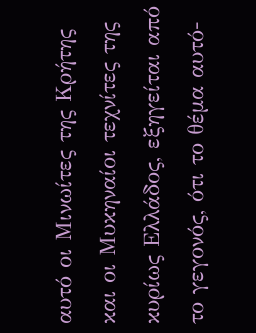αυτό οι Μινωίτες της Κρήτης και οι Μυκηναίοι τεχνίτες της κυρίως Ελλάδος, εξηγείται από το γεγονός, ότι το θέμα αυτό-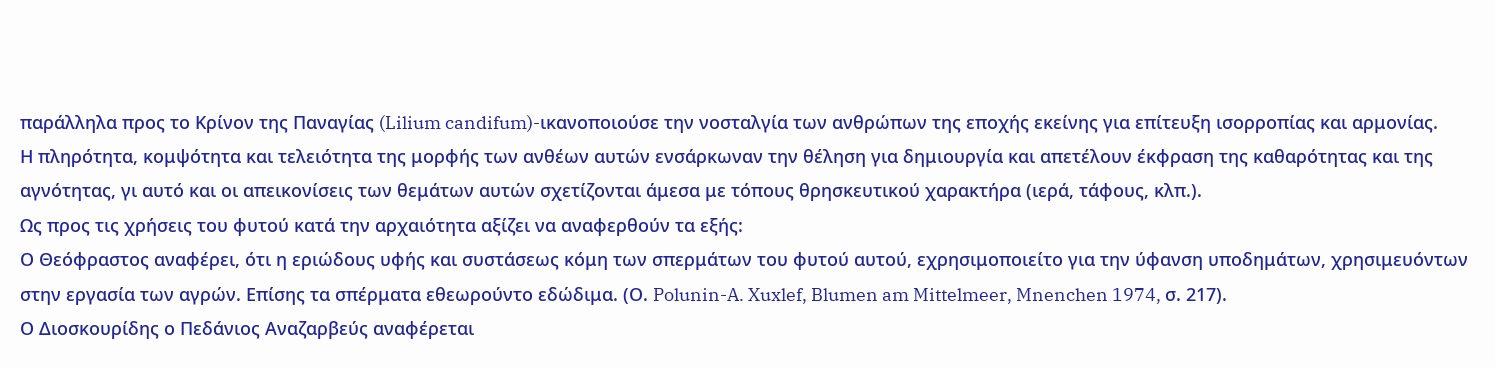παράλληλα προς το Κρίνον της Παναγίας (Lilium candifum)-ικανοποιούσε την νοσταλγία των ανθρώπων της εποχής εκείνης για επίτευξη ισορροπίας και αρμονίας.
Η πληρότητα, κομψότητα και τελειότητα της μορφής των ανθέων αυτών ενσάρκωναν την θέληση για δημιουργία και απετέλουν έκφραση της καθαρότητας και της αγνότητας, γι αυτό και οι απεικονίσεις των θεμάτων αυτών σχετίζονται άμεσα με τόπους θρησκευτικού χαρακτήρα (ιερά, τάφους, κλπ.).
Ως προς τις χρήσεις του φυτού κατά την αρχαιότητα αξίζει να αναφερθούν τα εξής:
Ο Θεόφραστος αναφέρει, ότι η εριώδους υφής και συστάσεως κόμη των σπερμάτων του φυτού αυτού, εχρησιμοποιείτο για την ύφανση υποδημάτων, χρησιμευόντων στην εργασία των αγρών. Επίσης τα σπέρματα εθεωρούντο εδώδιμα. (Ο. Polunin-A. Xuxlef, Blumen am Mittelmeer, Mnenchen 1974, σ. 217).
Ο Διοσκουρίδης ο Πεδάνιος Αναζαρβεύς αναφέρεται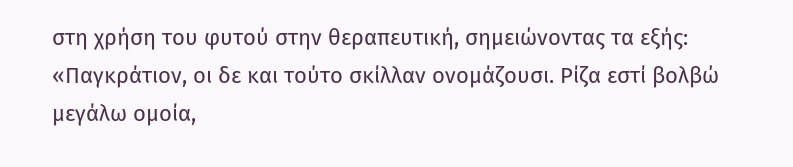στη χρήση του φυτού στην θεραπευτική, σημειώνοντας τα εξής:
«Παγκράτιον, οι δε και τούτο σκίλλαν ονομάζουσι. Ρίζα εστί βολβώ μεγάλω ομοία,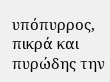υπόπυρρος, πικρά και πυρώδης την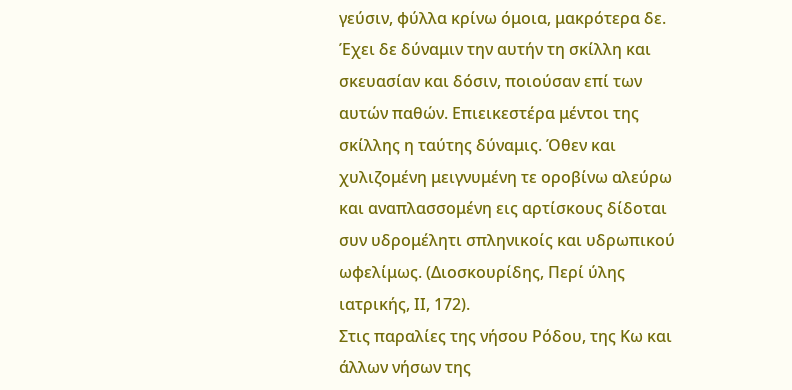γεύσιν, φύλλα κρίνω όμοια, μακρότερα δε.
Έχει δε δύναμιν την αυτήν τη σκίλλη και σκευασίαν και δόσιν, ποιούσαν επί των αυτών παθών. Επιεικεστέρα μέντοι της σκίλλης η ταύτης δύναμις. Όθεν και χυλιζομένη μειγνυμένη τε οροβίνω αλεύρω και αναπλασσομένη εις αρτίσκους δίδοται συν υδρομέλητι σπληνικοίς και υδρωπικού ωφελίμως. (Διοσκουρίδης, Περί ύλης ιατρικής, ΙΙ, 172).
Στις παραλίες της νήσου Ρόδου, της Κω και άλλων νήσων της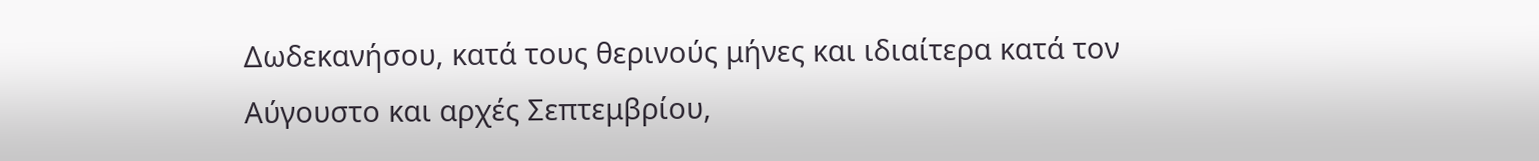Δωδεκανήσου, κατά τους θερινούς μήνες και ιδιαίτερα κατά τον Αύγουστο και αρχές Σεπτεμβρίου,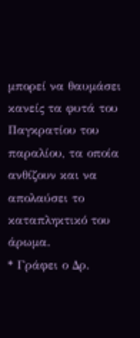μπορεί να θαυμάσει κανείς τα φυτά του Παγκρατίου του παραλίου, τα οποία ανθίζουν και να απολαύσει το καταπληκτικό του άρωμα.
* Γράφει ο Δρ.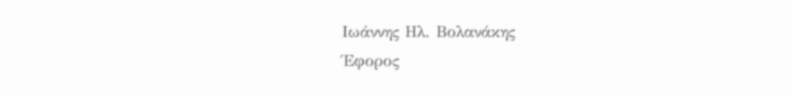Ιωάννης Ηλ. Βολανάκης
Έφορος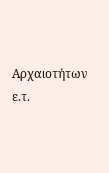Αρχαιοτήτων ε.τ.